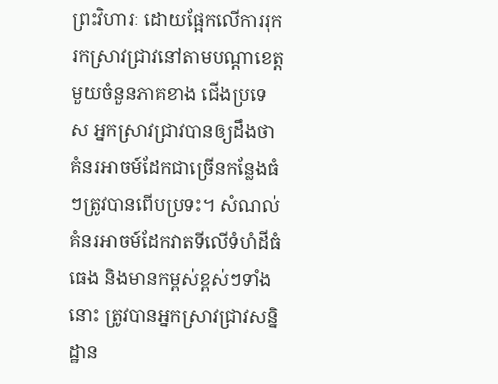ព្រះវិហារៈ ដោយផ្អែកលើការរុករកស្រាវជ្រាវនៅតាមបណ្តាខេត្តមួយចំនួនភាគខាង ជើងប្រទេស អ្នកស្រាវជ្រាវបានឲ្យដឹងថា គំនរអាចម៍ដែកជាច្រើនកន្លែងធំៗត្រូវបានពើបប្រទះ។ សំណល់គំនរអាចម៍ដែកវាតទីលើទំហំដីធំធេង និងមានកម្ពស់ខ្ពស់ៗទាំងនោះ ត្រូវបានអ្នកស្រាវជ្រាវសន្និដ្ឋាន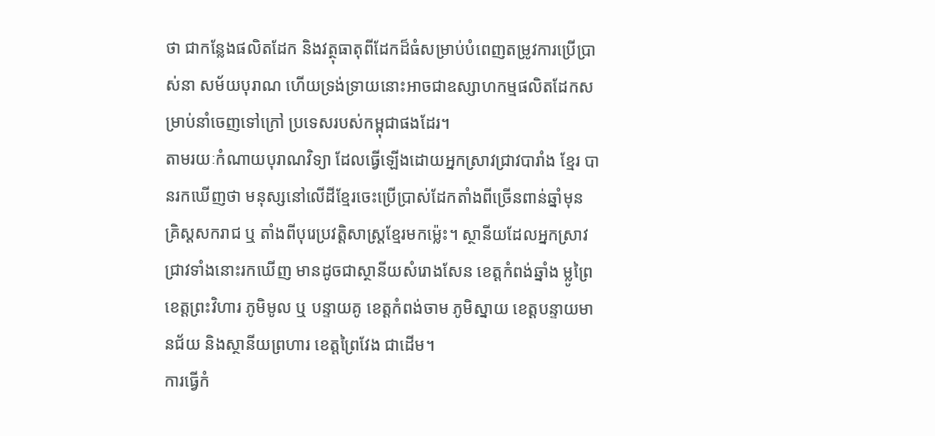ថា ជាកន្លែងផលិតដែក និងវត្ថុធាតុពីដែកដ៏ធំសម្រាប់បំពេញតម្រូវការប្រើប្រាស់នា សម័យបុរាណ ហើយទ្រង់ទ្រាយនោះអាចជាឧស្សាហកម្មផលិតដែកសម្រាប់នាំចេញទៅក្រៅ ប្រទេសរបស់កម្ពុជាផងដែរ។
តាមរយៈកំណាយបុរាណវិទ្យា ដែលធ្វើឡើងដោយអ្នកស្រាវជ្រាវបារាំង ខ្មែរ បានរកឃើញថា មនុស្សនៅលើដីខ្មែរចេះប្រើប្រាស់ដែកតាំងពីច្រើនពាន់ឆ្នាំមុន គ្រិស្ដសករាជ ឬ តាំងពីបុរេប្រវត្តិសាស្រ្តខ្មែរមកម្ល៉េះ។ ស្ថានីយដែលអ្នកស្រាវជ្រាវទាំងនោះរកឃើញ មានដូចជាស្ថានីយសំរោងសែន ខេត្តកំពង់ឆ្នាំង ម្លូព្រៃ ខេត្តព្រះវិហារ ភូមិមូល ឬ បន្ទាយគូ ខេត្តកំពង់ចាម ភូមិស្នាយ ខេត្តបន្ទាយមានជ័យ និងស្ថានីយព្រហារ ខេត្តព្រៃវែង ជាដើម។
ការធ្វើកំ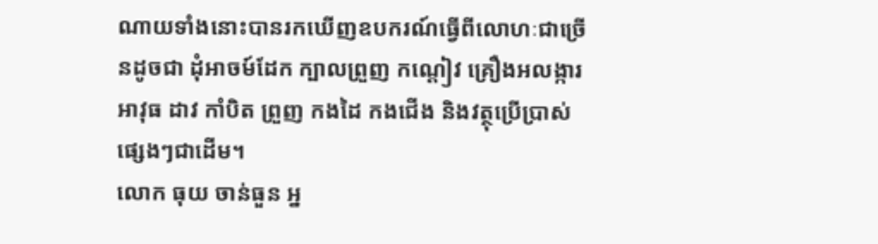ណាយទាំងនោះបានរកឃើញឧបករណ៍ធ្វើពីលោហៈជាច្រើនដូចជា ដុំអាចម៍ដែក ក្បាលព្រួញ កណ្ដៀវ គ្រឿងអលង្ការ អាវុធ ដាវ កាំបិត ព្រួញ កងដៃ កងជើង និងវត្ថុប្រើប្រាស់ផ្សេងៗជាដើម។
លោក ធុយ ចាន់ធួន អ្ន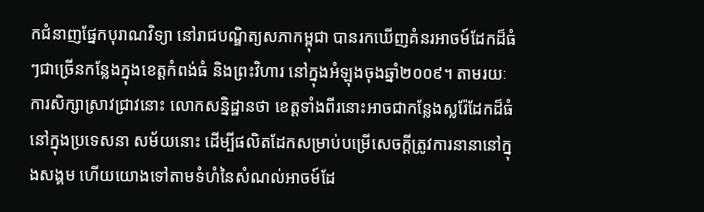កជំនាញផ្នែកបុរាណវិទ្យា នៅរាជបណ្ឌិត្យសភាកម្ពុជា បានរកឃើញគំនរអាចម៍ដែកដ៏ធំៗជាច្រើនកន្លែងក្នុងខេត្តកំពង់ធំ និងព្រះវិហារ នៅក្នុងអំឡុងចុងឆ្នាំ២០០៩។ តាមរយៈការសិក្សាស្រាវជ្រាវនោះ លោកសន្និដ្ឋានថា ខេត្តទាំងពីរនោះអាចជាកន្លែងស្លរ៉ែដែកដ៏ធំនៅក្នុងប្រទេសនា សម័យនោះ ដើម្បីផលិតដែកសម្រាប់បម្រើសេចក្ដីត្រូវការនានានៅក្នុងសង្គម ហើយយោងទៅតាមទំហំនៃសំណល់អាចម៍ដែ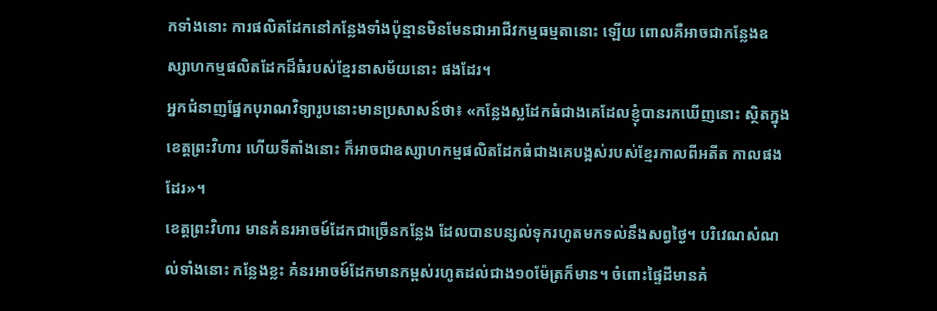កទាំងនោះ ការផលិតដែកនៅកន្លែងទាំងប៉ុន្មានមិនមែនជាអាជីវកម្មធម្មតានោះ ឡើយ ពោលគឺអាចជាកន្លែងឧស្សាហកម្មផលិតដែកដ៏ធំរបស់ខ្មែរនាសម័យនោះ ផងដែរ។
អ្នកជំនាញផ្នែកបុរាណវិទ្យារូបនោះមានប្រសាសន៍ថា៖ «កន្លែងស្លដែកធំជាងគេដែលខ្ញុំបានរកឃើញនោះ ស្ថិតក្នុងខេត្តព្រះវិហារ ហើយទីតាំងនោះ ក៏អាចជាឧស្សាហកម្មផលិតដែកធំជាងគេបង្អស់របស់ខ្មែរកាលពីអតីត កាលផងដែរ»។
ខេត្តព្រះវិហារ មានគំនរអាចម៍ដែកជាច្រើនកន្លែង ដែលបានបន្សល់ទុករហូតមកទល់នឹងសព្វថ្ងៃ។ បរិវេណសំណល់ទាំងនោះ កន្លែងខ្លះ គំនរអាចម៍ដែកមានកម្ពស់រហូតដល់ជាង១០ម៉ែត្រក៏មាន។ ចំពោះផ្ទៃដីមានគំ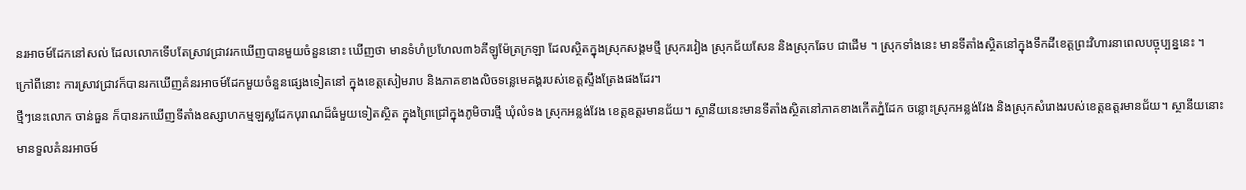នរអាចម៍ដែកនៅសល់ ដែលលោកទើបតែស្រាវជ្រាវរកឃើញបានមួយចំនួននោះ ឃើញថា មានទំហំប្រហែល៣៦គីឡូម៉ែត្រក្រឡា ដែលស្ថិតក្នុងស្រុកសង្គមថ្មី ស្រុករវៀង ស្រុកជ័យសែន និងស្រុកឆែប ជាដើម ។ ស្រុកទាំងនេះ មានទីតាំងស្ថិតនៅក្នុងទឹកដីខេត្តព្រះវិហារនាពេលបច្ចុប្បន្ននេះ ។
ក្រៅពីនោះ ការស្រាវជ្រាវក៏បានរកឃើញគំនរអាចម៍ដែកមួយចំនួនផ្សេងទៀតនៅ ក្នុងខេត្តសៀមរាប និងភាគខាងលិចទន្លេមេគង្គរបស់ខេត្តស្ទឹងត្រែងផងដែរ។
ថ្មីៗនេះលោក ចាន់ធួន ក៏បានរកឃើញទីតាំងឧស្សាហកម្មឡស្លដែកបុរាណដ៏ធំមួយទៀតស្ថិត ក្នុងព្រៃជ្រៅក្នុងភូមិចារថ្មី ឃុំលំទង ស្រុកអន្លង់វែង ខេត្តឧត្តរមានជ័យ។ ស្ថានីយនេះមានទីតាំងស្ថិតនៅភាគខាងកើតភ្នំដែក ចន្លោះស្រុកអន្លង់វែង និងស្រុកសំរោងរបស់ខេត្តឧត្តរមានជ័យ។ ស្ថានីយនោះមានទួលគំនរអាចម៍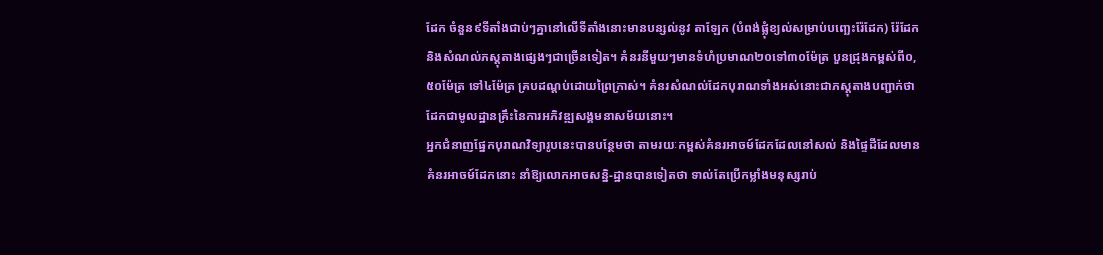ដែក ចំនួន៩ទីតាំងជាប់ៗគ្នានៅលើទីតាំងនោះមានបន្សល់នូវ តាឡែក (បំពង់ផ្លុំខ្យល់សម្រាប់បញ្ឆេះរ៉ែដែក) រ៉ែដែក និងសំណល់ភស្តុតាងផ្សេងៗជាច្រើនទៀត។ គំនរនីមួយៗមានទំហំប្រមាណ២០ទៅ៣០ម៉ែត្រ បួនជ្រុងកម្ពស់ពី០,៥០ម៉ែត្រ ទៅ៤ម៉ែត្រ គ្របដណ្ដប់ដោយព្រៃក្រាស់។ គំនរសំណល់ដែកបុរាណទាំងអស់នោះជាភស្តុតាងបញ្ជាក់ថា ដែកជាមូលដ្ឋានគ្រឹះនៃការអភិវឌ្ឍសង្គមនាសម័យនោះ។
អ្នកជំនាញផ្នែកបុរាណវិទ្យារូបនេះបានបន្ថែមថា តាមរយៈកម្ពស់គំនរអាចម៍ដែកដែលនៅសល់ និងផ្ទៃដីដែលមានគំនរអាចម៍ដែកនោះ នាំឱ្យលោកអាចសន្និ-ដ្ឋានបានទៀតថា ទាល់តែប្រើកម្លាំងមនុស្សរាប់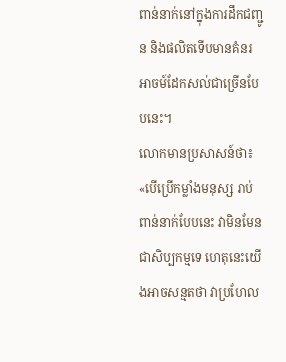ពាន់នាក់នៅក្នុងការដឹកជញ្ជូន និងផលិតទើបមានគំនរអាចម៍ដែកសល់ជាច្រើនបែបនេះ។
លោកមានប្រសាសន៍ថា៖ «បើប្រើកម្លាំងមនុស្ស រាប់ពាន់នាក់បែបនេះ វាមិនមែនជាសិប្បកម្មទេ ហេតុនេះយើងអាចសន្មតថា វាប្រហែល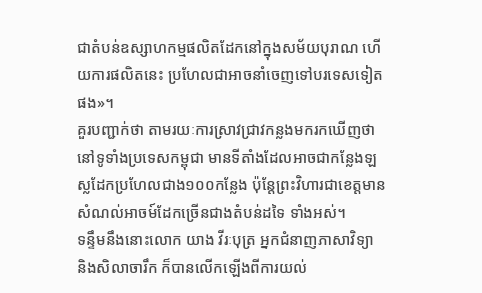ជាតំបន់ឧស្សាហកម្មផលិតដែកនៅក្នុងសម័យបុរាណ ហើយការផលិតនេះ ប្រហែលជាអាចនាំចេញទៅបរទេសទៀតផង»។
គួរបញ្ជាក់ថា តាមរយៈការស្រាវជ្រាវកន្លងមករកឃើញថា នៅទូទាំងប្រទេសកម្ពុជា មានទីតាំងដែលអាចជាកន្លែងឡស្លដែកប្រហែលជាង១០០កន្លែង ប៉ុន្តែព្រះវិហារជាខេត្តមានសំណល់អាចម៍ដែកច្រើនជាងតំបន់ដទៃ ទាំងអស់។
ទន្ទឹមនឹងនោះលោក យាង វីរៈបុត្រ អ្នកជំនាញភាសាវិទ្យា និងសិលាចារឹក ក៏បានលើកឡើងពីការយល់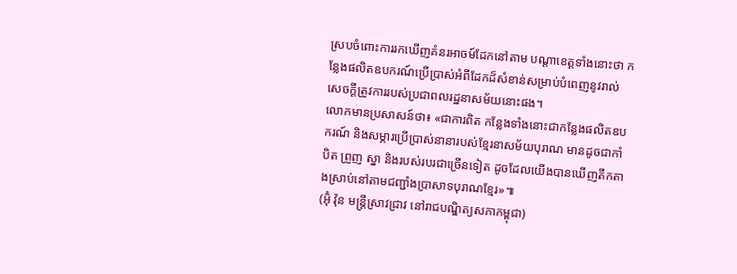ស្របចំពោះការរកឃើញគំនរអាចម៍ដែកនៅតាម បណ្តាខេត្តទាំងនោះថា កន្លែងផលិតឧបករណ៍ប្រើប្រាស់អំពីដែកដ៏សំខាន់សម្រាប់បំពេញនូវរាល់សេចក្តីត្រូវការរបស់ប្រជាពលរដ្ឋនាសម័យនោះផង។
លោកមានប្រសាសន៍ថា៖ «ជាការពិត កន្លែងទាំងនោះជាកន្លែងផលិតឧបករណ៍ និងសម្ភារប្រើប្រាស់នានារបស់ខ្មែរនាសម័យបុរាណ មានដូចជាកាំបិត ព្រួញ ស្នា និងរបស់របរជាច្រើនទៀត ដូចដែលយើងបានឃើញតឹកតាងស្រាប់នៅតាមជញ្ជាំងប្រាសាទបុរាណខ្មែរ»៕
(អ៊ុំ វ៉ុន មន្ត្រីស្រាវជ្រាវ នៅរាជបណ្ឌិត្យសភាកម្ពុជា)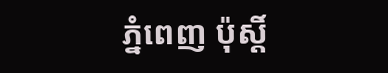ភ្នំពេញ ប៉ុស្តិ៍